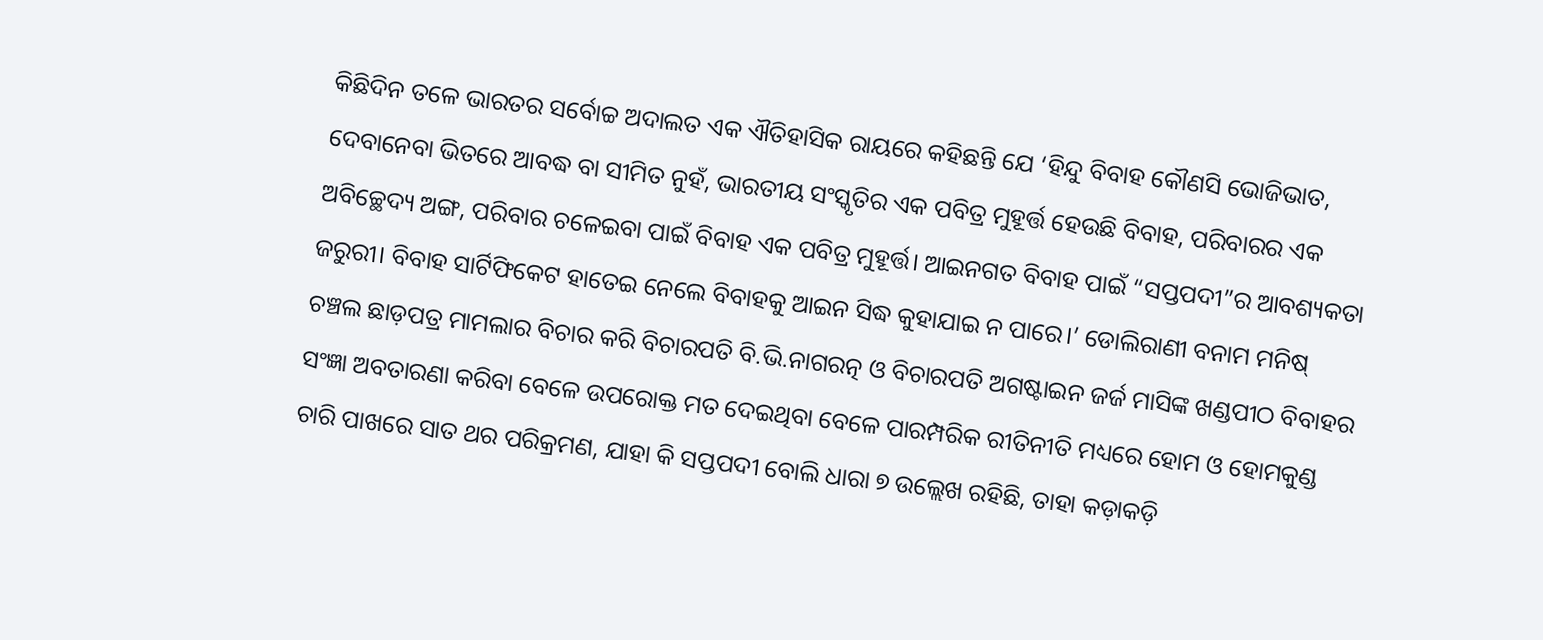କିଛିଦିନ ତଳେ ଭାରତର ସର୍ବୋଚ୍ଚ ଅଦାଲତ ଏକ ଐତିହାସିକ ରାୟରେ କହିଛନ୍ତି ଯେ ‘ହିନ୍ଦୁ ବିବାହ କୌଣସି ଭୋଜିଭାତ, ଦେବାନେବା ଭିତରେ ଆବଦ୍ଧ ବା ସୀମିତ ନୁହଁ, ଭାରତୀୟ ସଂସ୍କୃତିର ଏକ ପବିତ୍ର ମୁହୂର୍ତ୍ତ ହେଉଛି ବିବାହ, ପରିବାରର ଏକ ଅବିଚ୍ଛେଦ୍ୟ ଅଙ୍ଗ, ପରିବାର ଚଳେଇବା ପାଇଁ ବିବାହ ଏକ ପବିତ୍ର ମୁହୂର୍ତ୍ତ। ଆଇନଗତ ବିବାହ ପାଇଁ “ସପ୍ତପଦୀ”ର ଆବଶ୍ୟକତା ଜରୁରୀ। ବିବାହ ସାର୍ଟିଫିକେଟ ହାତେଇ ନେଲେ ବିବାହକୁ ଆଇନ ସିଦ୍ଧ କୁହାଯାଇ ନ ପାରେ।’ ଡୋଲିରାଣୀ ବନାମ ମନିଷ୍ ଚଞ୍ଚଲ ଛାଡ଼ପତ୍ର ମାମଲାର ବିଚାର କରି ବିଚାରପତି ବି.ଭି.ନାଗରତ୍ନ ଓ ବିଚାରପତି ଅଗଷ୍ଟାଇନ ଜର୍ଜ ମାସିଙ୍କ ଖଣ୍ଡପୀଠ ବିବାହର ସଂଜ୍ଞା ଅବତାରଣା କରିବା ବେଳେ ଉପରୋକ୍ତ ମତ ଦେଇଥିବା ବେଳେ ପାରମ୍ପରିକ ରୀତିନୀତି ମଧ୍ୟରେ ହୋମ ଓ ହୋମକୁଣ୍ଡ ଚାରି ପାଖରେ ସାତ ଥର ପରିକ୍ରମଣ, ଯାହା କି ସପ୍ତପଦୀ ବୋଲି ଧାରା ୭ ଉଲ୍ଲେଖ ରହିଛି, ତାହା କଡ଼ାକଡ଼ି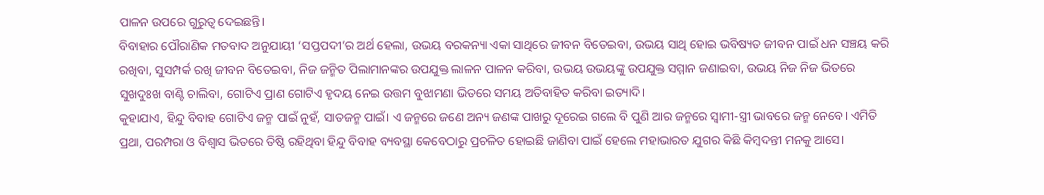ପାଳନ ଉପରେ ଗୁରୁତ୍ୱ ଦେଇଛନ୍ତି।
ବିବାହାର ପୌରାଣିକ ମତବାଦ ଅନୁଯାୟୀ ‘ସପ୍ତପଦୀ’ର ଅର୍ଥ ହେଲା, ଉଭୟ ବରକନ୍ୟା ଏକା ସାଥିରେ ଜୀବନ ବିତେଇବା, ଉଭୟ ସାଥି ହୋଇ ଭବିଷ୍ୟତ ଜୀବନ ପାଇଁ ଧନ ସଞ୍ଚୟ କରି ରଖିବା, ସୁସମ୍ପର୍କ ରଖି ଜୀବନ ବିତେଇବା, ନିଜ ଜନ୍ମିତ ପିଲାମାନଙ୍କର ଉପଯୁକ୍ତ ଲାଳନ ପାଳନ କରିବା, ଉଭୟ ଉଭୟଙ୍କୁ ଉପଯୁକ୍ତ ସମ୍ମାନ ଜଣାଇବା, ଉଭୟ ନିଜ ନିଜ ଭିତରେ ସୁଖଦୁଃଖ ବାଣ୍ଟି ଚାଲିବା, ଗୋଟିଏ ପ୍ରାଣ ଗୋଟିଏ ହୃଦୟ ନେଇ ଉତ୍ତମ ବୁଝାମଣା ଭିତରେ ସମୟ ଅତିବାହିତ କରିବା ଇତ୍ୟାଦି।
କୁହାଯାଏ, ହିନ୍ଦୁ ବିବାହ ଗୋଟିଏ ଜନ୍ମ ପାଇଁ ନୁହଁ, ସାତଜନ୍ମ ପାଇଁ। ଏ ଜନ୍ମରେ ଜଣେ ଅନ୍ୟ ଜଣଙ୍କ ପାଖରୁ ଦୂରେଇ ଗଲେ ବି ପୁଣି ଆର ଜନ୍ମରେ ସ୍ୱାମୀ-ସ୍ତ୍ରୀ ଭାବରେ ଜନ୍ମ ନେବେ। ଏମିତି ପ୍ରଥା, ପରମ୍ପରା ଓ ବିଶ୍ୱାସ ଭିତରେ ତିଷ୍ଠି ରହିଥିବା ହିନ୍ଦୁ ବିବାହ ବ୍ୟବସ୍ଥା କେବେଠାରୁ ପ୍ରଚଳିତ ହୋଇଛି ଜାଣିବା ପାଇଁ ହେଲେ ମହାଭାରତ ଯୁଗର କିଛି କିମ୍ବଦନ୍ତୀ ମନକୁ ଆସେ।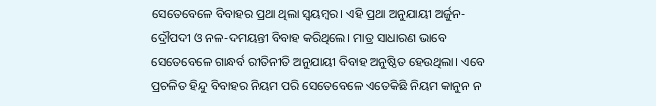ସେତେବେଳେ ବିବାହର ପ୍ରଥା ଥିଲା ସ୍ୱୟମ୍ବର। ଏହି ପ୍ରଥା ଅନୁଯାୟୀ ଅର୍ଜୁନ-ଦ୍ରୌପଦୀ ଓ ନଳ-ଦମୟନ୍ତୀ ବିବାହ କରିଥିଲେ। ମାତ୍ର ସାଧାରଣ ଭାବେ ସେତେବେଳେ ଗାନ୍ଧର୍ବ ରୀତିନୀତି ଅନୁଯାୟୀ ବିବାହ ଅନୁଷ୍ଠିତ ହେଉଥିଲା। ଏବେ ପ୍ରଚଳିତ ହିନ୍ଦୁ ବିବାହର ନିୟମ ପରି ସେତେବେଳେ ଏତେକିଛି ନିୟମ କାନୁନ ନ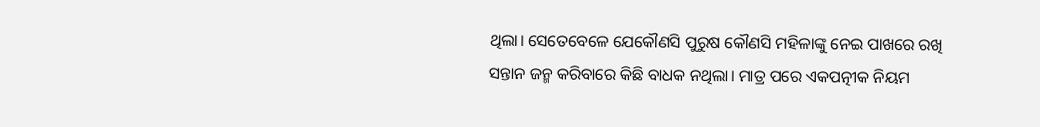ଥିଲା। ସେତେବେଳେ ଯେକୌଣସି ପୁରୁଷ କୌଣସି ମହିଳାଙ୍କୁ ନେଇ ପାଖରେ ରଖି ସନ୍ତାନ ଜନ୍ମ କରିବାରେ କିଛି ବାଧକ ନଥିଲା। ମାତ୍ର ପରେ ଏକପତ୍ନୀକ ନିୟମ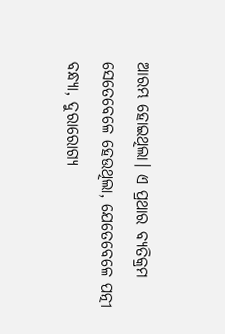ଆରମ୍ଭ ହୋଇଥିଲା। ଏ ପ୍ରଥାର ବ୍ୟତିକ୍ରମ ସେତେବେଳେ ହେଉଥିଲା, ଯେତେବେଳେ ପତ୍ନୀ ବନ୍ଧ୍ୟା, ଦୁରାରୋଗ୍ୟ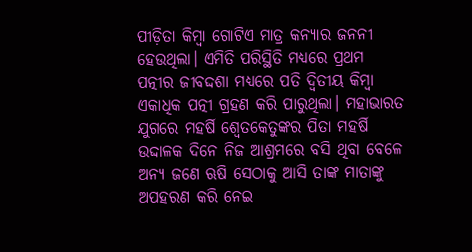ପୀଡ଼ିତା କିମ୍ବା ଗୋଟିଏ ମାତ୍ର କନ୍ୟାର ଜନନୀ ହେଉଥିଲା। ଏମିତି ପରିସ୍ଥିତି ମଧ୍ୟରେ ପ୍ରଥମ ପତ୍ନୀର ଜୀବଦ୍ଦଶା ମଧ୍ୟରେ ପତି ଦ୍ୱିତୀୟ କିମ୍ବା ଏକାଧିକ ପତ୍ନୀ ଗ୍ରହଣ କରି ପାରୁଥିଲା। ମହାଭାରତ ଯୁଗରେ ମହର୍ଷି ଶ୍ୱେତକେତୁଙ୍କର ପିତା ମହର୍ଷି ଉଦ୍ଦାଳକ ଦିନେ ନିଜ ଆଶ୍ରମରେ ବସି ଥିବା ବେଳେ ଅନ୍ୟ ଜଣେ ଋଷି ସେଠାକୁ ଆସି ତାଙ୍କ ମାତାଙ୍କୁ ଅପହରଣ କରି ନେଇ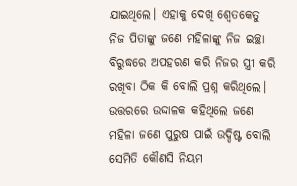ଯାଇଥିଲେ। ଏହାକୁ ଦେଖି ଶ୍ୱେତକେତୁ ନିଜ ପିତାଙ୍କୁ ଜଣେ ମହିଳାଙ୍କୁ ନିଜ ଇଚ୍ଛା ବିରୁଦ୍ଧରେ ଅପହରଣ କରି ନିଜର ସ୍ତ୍ରୀ କରି ରଖିବା ଠିକ କି ବୋଲି ପ୍ରଶ୍ନ କରିଥିଲେ। ଉତ୍ତରରେ ଉଦ୍ଦାଳକ କହିଥିଲେ ଜଣେ ମହିଳା ଜଣେ ପୁରୁଷ ପାଇଁ ଉଦ୍ଦିଷ୍ଟ ବୋଲି ସେମିତି କୌଣସି ନିୟମ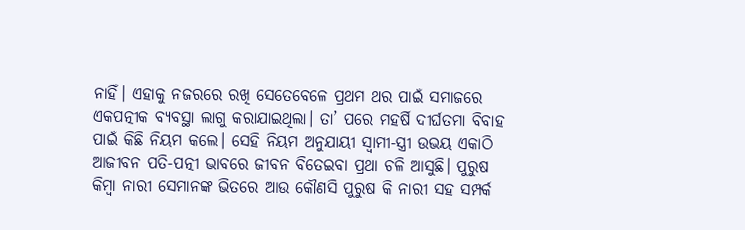ନାହିଁ। ଏହାକୁ ନଜରରେ ରଖି ସେତେବେଳେ ପ୍ରଥମ ଥର ପାଇଁ ସମାଜରେ ଏକପତ୍ନୀକ ବ୍ୟବସ୍ଥା ଲାଗୁ କରାଯାଇଥିଲା। ତା’ ପରେ ମହର୍ଷି ଦୀର୍ଘତମା ବିବାହ ପାଇଁ କିଛି ନିୟମ କଲେ। ସେହି ନିୟମ ଅନୁଯାୟୀ ସ୍ୱାମୀ-ସ୍ତ୍ରୀ ଉଭୟ ଏକାଠି ଆଜୀବନ ପତି-ପତ୍ନୀ ଭାବରେ ଜୀବନ ବିତେଇବା ପ୍ରଥା ଚଳି ଆସୁଛି। ପୁରୁଷ କିମ୍ବା ନାରୀ ସେମାନଙ୍କ ଭିତରେ ଆଉ କୌଣସି ପୁରୁଷ କି ନାରୀ ସହ ସମ୍ପର୍କ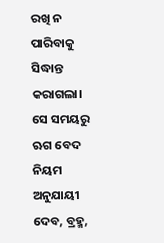ରଖି ନ ପାରିବାକୁ ସିଦ୍ଧାନ୍ତ କରାଗଲା।
ସେ ସମୟରୁ ଋଗ ବେଦ ନିୟମ ଅନୁଯାୟୀ ଦେବ, ବ୍ରହ୍ମ,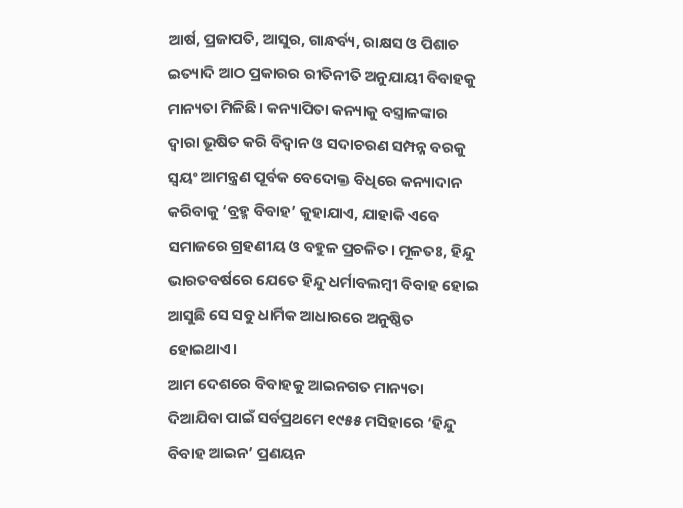ଆର୍ଷ, ପ୍ରଜାପତି, ଆସୁର, ଗାନ୍ଧର୍ବ୍ୟ, ରାକ୍ଷସ ଓ ପିଶାଚ ଇତ୍ୟାଦି ଆଠ ପ୍ରକାରର ରୀତିନୀତି ଅନୁଯାୟୀ ବିବାହକୁ ମାନ୍ୟତା ମିଳିଛି। କନ୍ୟାପିତା କନ୍ୟାକୁ ବସ୍ତ୍ରାଳଙ୍କାର ଦ୍ୱାରା ଭୂଷିତ କରି ବିଦ୍ୱାନ ଓ ସଦାଚରଣ ସମ୍ପନ୍ନ ବରକୁ ସ୍ୱୟଂ ଆମନ୍ତ୍ରଣ ପୂର୍ବକ ବେଦୋକ୍ତ ବିଧିରେ କନ୍ୟାଦାନ କରିବାକୁ ‘ବ୍ରହ୍ମ ବିବାହ’ କୁହାଯାଏ, ଯାହାକି ଏବେ ସମାଜରେ ଗ୍ରହଣୀୟ ଓ ବହୁଳ ପ୍ରଚଳିତ। ମୂଳତଃ, ହିନ୍ଦୁ ଭାରତବର୍ଷରେ ଯେତେ ହିନ୍ଦୁ ଧର୍ମାବଲମ୍ବୀ ବିବାହ ହୋଇ ଆସୁଛି ସେ ସବୁ ଧାର୍ମିକ ଆଧାରରେ ଅନୁଷ୍ଠିତ ହୋଇଥାଏ।
ଆମ ଦେଶରେ ବିବାହକୁ ଆଇନଗତ ମାନ୍ୟତା ଦିଆଯିବା ପାଇଁ ସର୍ବପ୍ରଥମେ ୧୯୫୫ ମସିହାରେ ‘ହିନ୍ଦୁ ବିବାହ ଆଇନ’ ପ୍ରଣୟନ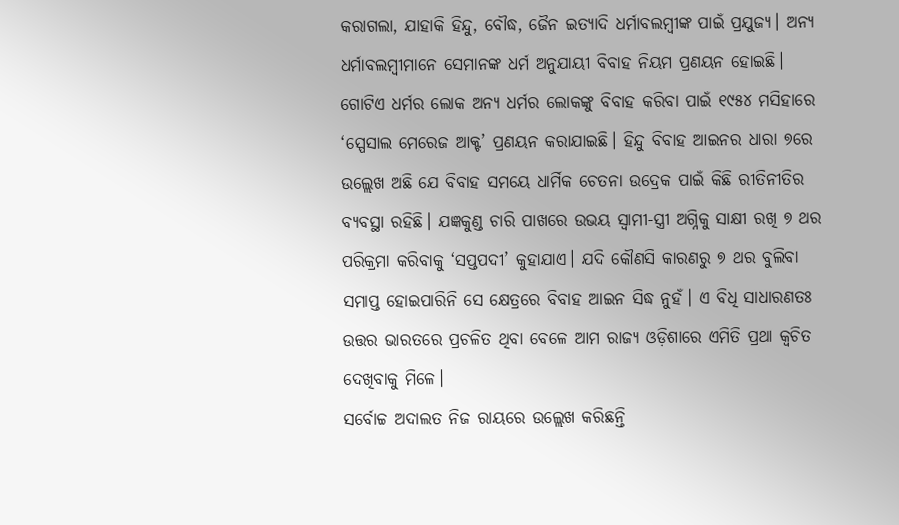କରାଗଲା, ଯାହାକି ହିନ୍ଦୁ, ବୌଦ୍ଧ, ଜୈନ ଇତ୍ୟାଦି ଧର୍ମାବଲମ୍ବୀଙ୍କ ପାଇଁ ପ୍ରଯୁଜ୍ୟ। ଅନ୍ୟ ଧର୍ମାବଲମ୍ବୀମାନେ ସେମାନଙ୍କ ଧର୍ମ ଅନୁଯାୟୀ ବିବାହ ନିୟମ ପ୍ରଣୟନ ହୋଇଛି। ଗୋଟିଏ ଧର୍ମର ଲୋକ ଅନ୍ୟ ଧର୍ମର ଲୋକଙ୍କୁ ବିବାହ କରିବା ପାଇଁ ୧୯୫୪ ମସିହାରେ ‘ସ୍ପେସାଲ ମେରେଜ ଆକ୍ଟ’ ପ୍ରଣୟନ କରାଯାଇଛି। ହିନ୍ଦୁ ବିବାହ ଆଇନର ଧାରା ୭ରେ ଉଲ୍ଲେଖ ଅଛି ଯେ ବିବାହ ସମୟେ ଧାର୍ମିକ ଚେତନା ଉଦ୍ରେକ ପାଇଁ କିଛି ରୀତିନୀତିର ବ୍ୟବସ୍ଥା ରହିଛି। ଯଜ୍ଞକୁଣ୍ଡ ଚାରି ପାଖରେ ଉଭୟ ସ୍ୱାମୀ-ସ୍ତ୍ରୀ ଅଗ୍ନିକୁ ସାକ୍ଷୀ ରଖି ୭ ଥର ପରିକ୍ରମା କରିବାକୁ ‘ସପ୍ତପଦୀ’ କୁହାଯାଏ। ଯଦି କୌଣସି କାରଣରୁ ୭ ଥର ବୁଲିବା ସମାପ୍ତ ହୋଇପାରିନି ସେ କ୍ଷେତ୍ରରେ ବିବାହ ଆଇନ ସିଦ୍ଧ ନୁହଁ। ଏ ବିଧି ସାଧାରଣତଃ ଉତ୍ତର ଭାରତରେ ପ୍ରଚଳିତ ଥିବା ବେଳେ ଆମ ରାଜ୍ୟ ଓଡ଼ିଶାରେ ଏମିତି ପ୍ରଥା କ୍ୱଚିତ ଦେଖିବାକୁ ମିଳେ।
ସର୍ବୋଚ୍ଚ ଅଦାଲତ ନିଜ ରାୟରେ ଉଲ୍ଲେଖ କରିଛନ୍ତି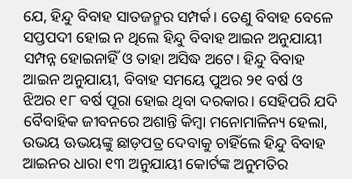ଯେ, ହିନ୍ଦୁ ବିବାହ ସାତଜନ୍ମର ସମ୍ପର୍କ। ତେଣୁ ବିବାହ ବେଳେ ସପ୍ତପଦୀ ହୋଇ ନ ଥିଲେ ହିନ୍ଦୁ ବିବାହ ଆଇନ ଅନୁଯାୟୀ ସମ୍ପନ୍ନ ହୋଇନାହିଁ ଓ ତାହା ଅସିଦ୍ଧ ଅଟେ। ହିନ୍ଦୁ ବିବାହ ଆଇନ ଅନୁଯାୟୀ, ବିବାହ ସମୟେ ପୁଅର ୨୧ ବର୍ଷ ଓ ଝିଅର ୧୮ ବର୍ଷ ପୂରା ହୋଇ ଥିବା ଦରକାର। ସେହିପରି ଯଦି ବୈବାହିକ ଜୀବନରେ ଅଶାନ୍ତି କିମ୍ବା ମନୋମାଳିନ୍ୟ ହେଲା, ଉଭୟ ଊଭୟଙ୍କୁ ଛାଡ଼ପତ୍ର ଦେବାକୁ ଚାହିଁଲେ ହିନ୍ଦୁ ବିବାହ ଆଇନର ଧାରା ୧୩ ଅନୁଯାୟୀ କୋର୍ଟଙ୍କ ଅନୁମତିର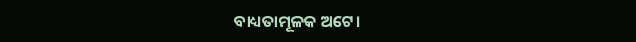ବାଧ୍ୟତାମୂଳକ ଅଟେ।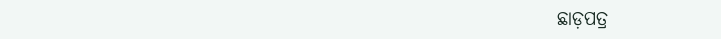ଛାଡ଼ପତ୍ର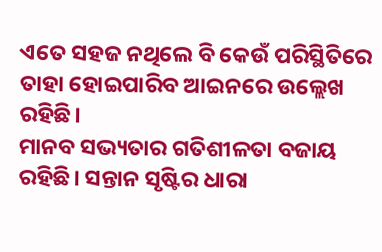ଏତେ ସହଜ ନଥିଲେ ବି କେଉଁ ପରିସ୍ଥିତିରେ ତାହା ହୋଇପାରିବ ଆଇନରେ ଉଲ୍ଲେଖ ରହିଛି।
ମାନବ ସଭ୍ୟତାର ଗତିଶୀଳତା ବଜାୟ ରହିଛି। ସନ୍ତାନ ସୃଷ୍ଟିର ଧାରା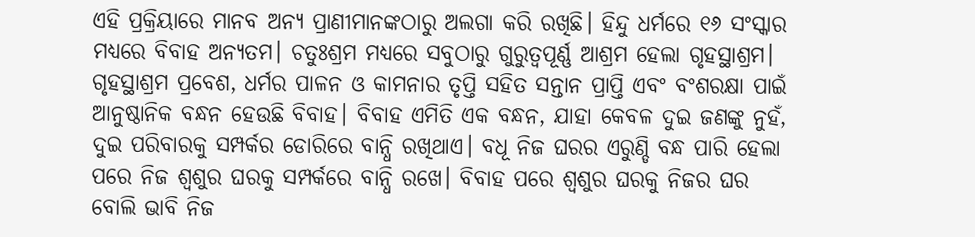ଏହି ପ୍ରକ୍ରିୟାରେ ମାନବ ଅନ୍ୟ ପ୍ରାଣୀମାନଙ୍କଠାରୁ ଅଲଗା କରି ରଖିଛି। ହିନ୍ଦୁ ଧର୍ମରେ ୧୬ ସଂସ୍କାର ମଧ୍ୟରେ ବିବାହ ଅନ୍ୟତମ। ଚତୁଃଶ୍ରମ ମଧ୍ୟରେ ସବୁଠାରୁ ଗୁରୁତ୍ୱପୂର୍ଣ୍ଣ ଆଶ୍ରମ ହେଲା ଗୃହସ୍ଥାଶ୍ରମ। ଗୃହସ୍ଥାଶ୍ରମ ପ୍ରବେଶ, ଧର୍ମର ପାଳନ ଓ କାମନାର ତୃପ୍ତି ସହିତ ସନ୍ତାନ ପ୍ରାପ୍ତି ଏବଂ ବଂଶରକ୍ଷା ପାଇଁ ଆନୁଷ୍ଠାନିକ ବନ୍ଧନ ହେଉଛି ବିବାହ। ବିବାହ ଏମିତି ଏକ ବନ୍ଧନ, ଯାହା କେବଳ ଦୁଇ ଜଣଙ୍କୁ ନୁହଁ, ଦୁଇ ପରିବାରକୁ ସମ୍ପର୍କର ଡୋରିରେ ବାନ୍ଧି ରଖିଥାଏ। ବଧୂ ନିଜ ଘରର ଏରୁଣ୍ଡି ବନ୍ଧ ପାରି ହେଲା ପରେ ନିଜ ଶ୍ୱଶୁର ଘରକୁ ସମ୍ପର୍କରେ ବାନ୍ଧି ରଖେ। ବିବାହ ପରେ ଶ୍ୱଶୁର ଘରକୁ ନିଜର ଘର ବୋଲି ଭାବି ନିଜ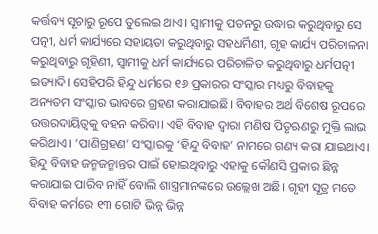କର୍ତ୍ତବ୍ୟ ସୂଚାରୁ ରୂପେ ତୁଲେଇ ଥାଏ। ସ୍ୱାମୀକୁ ପତନରୁ ଉଦ୍ଧାର କରୁଥିବାରୁ ସେ ପତ୍ନୀ, ଧର୍ମ କାର୍ଯ୍ୟରେ ସହାୟତା କରୁଥିବାରୁ ସହଧର୍ମିଣୀ, ଗୃହ କାର୍ଯ୍ୟ ପରିଚାଳନା କରୁଥିବାରୁ ଗୃହିଣୀ, ସ୍ୱାମୀକୁ ଧର୍ମ କାର୍ଯ୍ୟରେ ପରିଚାଳିତ କରୁଥିବାରୁ ଧର୍ମପତ୍ନୀ ଇତ୍ୟାଦି। ସେହିପରି ହିନ୍ଦୁ ଧର୍ମରେ ୧୬ ପ୍ରକାରର ସଂସ୍କାର ମଧ୍ୟରୁ ବିବାହକୁ ଅନ୍ୟତମ ସଂସ୍କାର ଭାବରେ ଗ୍ରହଣ କରାଯାଇଛି। ବିବାହର ଅର୍ଥ ବିଶେଷ ରୂପରେ ଉତ୍ତରଦାୟିତ୍ୱକୁ ବହନ କରିବା। ଏହି ବିବାହ ଦ୍ୱାରା ମଣିଷ ପିତୃଋଣରୁ ମୁକ୍ତି ଲାଭ କରିଥାଏ। ‘ପାଣିଗ୍ରହଣ’ ସଂସ୍କାରକୁ ‘ହିନ୍ଦୁ ବିବାହ’ ନାମରେ ଗଣ୍ୟ କରା ଯାଇଥାଏ। ହିନ୍ଦୁ ବିବାହ ଜନ୍ମଜନ୍ମାନ୍ତର ପାଇଁ ହୋଇଥିବାରୁ ଏହାକୁ କୌଣସି ପ୍ରକାର ଛିନ୍ନ କରାଯାଇ ପାରିବ ନାହିଁ ବୋଲି ଶାସ୍ତ୍ରମାନଙ୍କରେ ଉଲ୍ଲେଖ ଅଛି। ଗୃହୀ ସୂତ୍ର ମତେ ବିବାହ କର୍ମରେ ୧୩ ଗୋଟି ଭିନ୍ନ ଭିନ୍ନ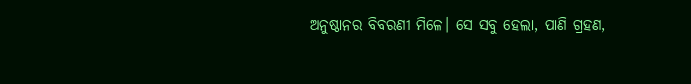ଅନୁଷ୍ଠାନର ବିବରଣୀ ମିଳେ। ସେ ସବୁ ହେଲା, ପାଣି ଗ୍ରହଣ,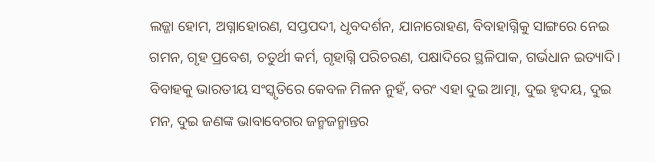ଲଜ୍ଜା ହୋମ, ଅଗ୍ନାହୋରଣ, ସପ୍ତପଦୀ, ଧୃବଦର୍ଶନ, ଯାନାରୋହଣ, ବିବାହାଗ୍ନିକୁ ସାଙ୍ଗରେ ନେଇ ଗମନ, ଗୃହ ପ୍ରବେଶ, ଚତୁର୍ଥୀ କର୍ମ, ଗୃହାଗ୍ନି ପରିଚରଣ, ପକ୍ଷାଦିରେ ସ୍ଥଳିପାକ, ଗର୍ଭଧାନ ଇତ୍ୟାଦି।
ବିବାହକୁ ଭାରତୀୟ ସଂସ୍କୃତିରେ କେବଳ ମିଳନ ନୁହଁ, ବରଂ ଏହା ଦୁଇ ଆତ୍ମା, ଦୁଇ ହୃଦୟ, ଦୁଇ ମନ, ଦୁଇ ଜଣଙ୍କ ଭାବାବେଗର ଜନ୍ମଜନ୍ମାନ୍ତର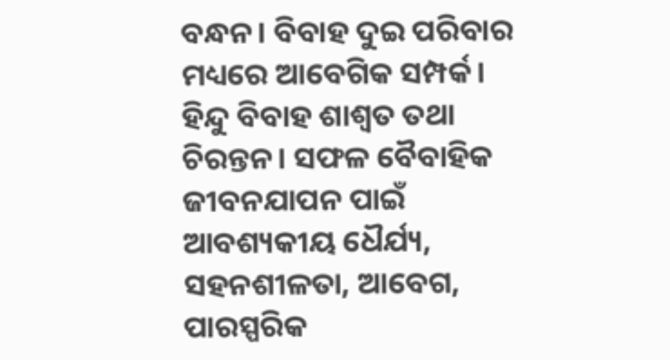ବନ୍ଧନ। ବିବାହ ଦୁଇ ପରିବାର ମଧ୍ୟରେ ଆବେଗିକ ସମ୍ପର୍କ। ହିନ୍ଦୁ ବିବାହ ଶାଶ୍ୱତ ତଥା ଚିରନ୍ତନ। ସଫଳ ବୈବାହିକ ଜୀବନଯାପନ ପାଇଁ ଆବଶ୍ୟକୀୟ ଧୈର୍ଯ୍ୟ, ସହନଶୀଳତା, ଆବେଗ, ପାରସ୍ପରିକ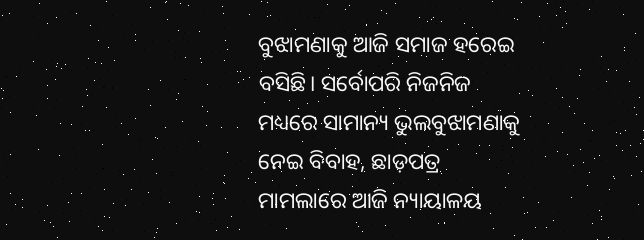ବୁଝାମଣାକୁ ଆଜି ସମାଜ ହରେଇ ବସିଛି। ସର୍ବୋପରି ନିଜନିଜ ମଧ୍ୟରେ ସାମାନ୍ୟ ଭୁଲବୁଝାମଣାକୁ ନେଇ ବିବାହ, ଛାଡ଼ପତ୍ର ମାମଲାରେ ଆଜି ନ୍ୟାୟାଳୟ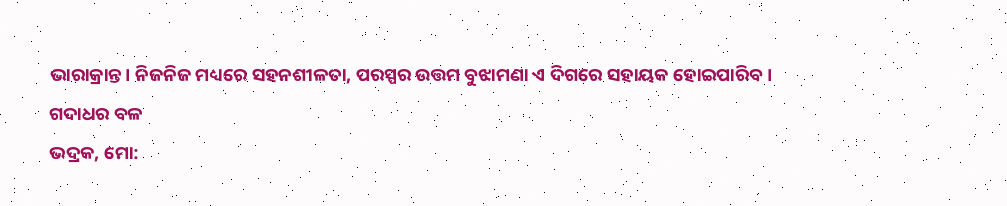ଭାରାକ୍ରାନ୍ତ। ନିଜନିଜ ମଧ୍ୟରେ ସହନଶୀଳତା, ପରସ୍ପର ଉତ୍ତମ ବୁଝାମଣା ଏ ଦିଗରେ ସହାୟକ ହୋଇପାରିବ।
ଗଦାଧର ବଳ
ଭଦ୍ରକ, ମୋ: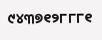୯୪୩୭୧୨୮୮୮୧